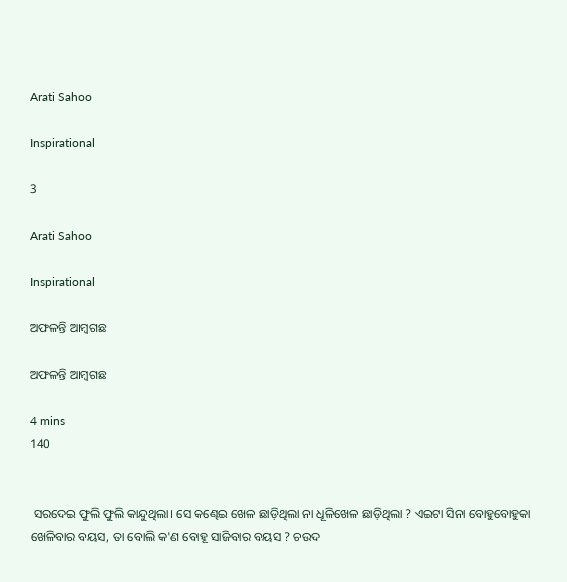Arati Sahoo

Inspirational

3

Arati Sahoo

Inspirational

ଅଫଳନ୍ତି ଆମ୍ବଗଛ

ଅଫଳନ୍ତି ଆମ୍ବଗଛ

4 mins
140


 ସରଦେଇ ଫୁଲି ଫୁଲି କାନ୍ଦୁଥିଲା। ସେ କଣ୍ଢେଇ ଖେଳ ଛାଡ଼ିଥିଲା ନା ଧୂଳିଖେଳ ଛାଡ଼ିଥିଲା ? ଏଇଟା ସିନା ବୋହୁବୋହୁକା ଖେଳିବାର ବୟସ, ତା ବୋଲି କ'ଣ ବୋହୂ ସାଜିବାର ବୟସ ? ଚଉଦ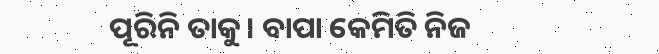ପୂରିନି ତାକୁ। ବାପା କେମିତି ନିଜ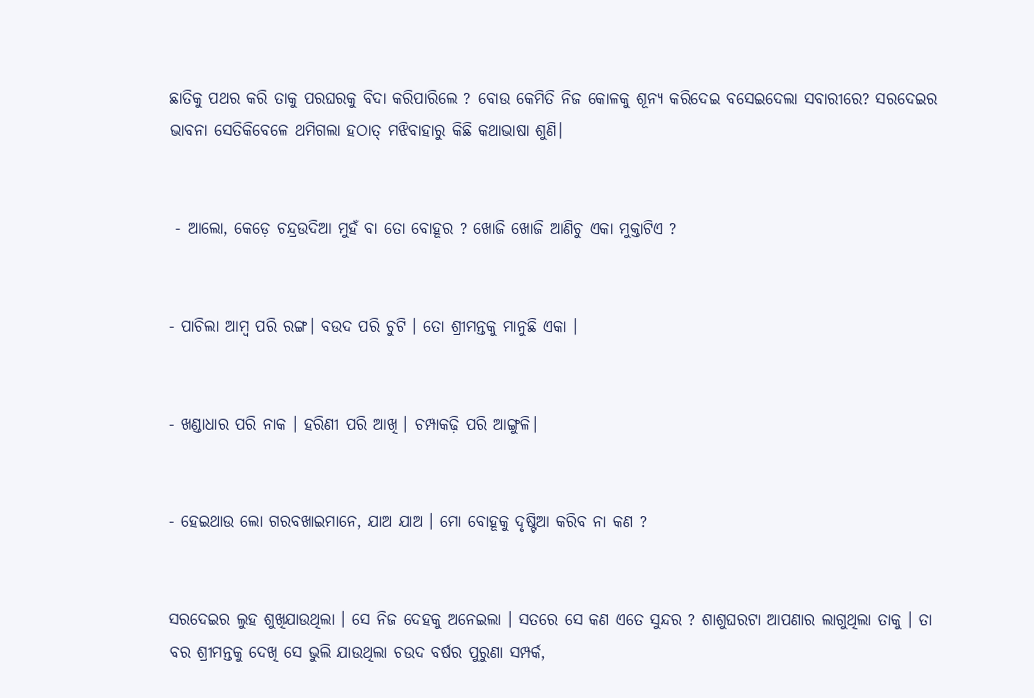ଛାତିକୁ ପଥର କରି ତାକୁ ପରଘରକୁ ବିଦା କରିପାରିଲେ ? ବୋଉ କେମିତି ନିଜ କୋଳକୁ ଶୂନ୍ୟ କରିଦେଇ ବସେଇଦେଲା ସବାରୀରେ? ସରଦେଇର ଭାବନା ସେତିକିବେଳେ ଥମିଗଲା ହଠାତ୍ ମଝିବାହାରୁ କିଛି କଥାଭାଷା ଶୁଣି।


 - ଆଲୋ, କେଡ଼େ ଚନ୍ଦ୍ରଉଦିଆ ମୁହଁ ବା ତୋ ବୋହୂର ? ଖୋଜି ଖୋଜି ଆଣିଚୁ ଏକା ମୁକ୍ତାଟିଏ ?


- ପାଚିଲା ଆମ୍ବ ପରି ରଙ୍ଗ। ବଉଦ ପରି ଚୁଟି । ତୋ ଶ୍ରୀମନ୍ତକୁ ମାନୁଛି ଏକା ।


- ଖଣ୍ଡାଧାର ପରି ନାକ । ହରିଣୀ ପରି ଆଖି । ଚମ୍ପାକଢ଼ି ପରି ଆଙ୍ଗୁଳି।


- ହେଇଥାଉ ଲୋ ଗରବଖାଇମାନେ, ଯାଅ ଯାଅ । ମୋ ବୋହୂକୁ ଦୃଷ୍ଟିଆ କରିବ ନା କଣ ?


ସରଦେଇର ଲୁହ ଶୁଖିଯାଉଥିଲା । ସେ ନିଜ ଦେହକୁ ଅନେଇଲା । ସତରେ ସେ କଣ ଏତେ ସୁନ୍ଦର ? ଶାଶୁଘରଟା ଆପଣାର ଲାଗୁଥିଲା ତାକୁ । ତା ବର ଶ୍ରୀମନ୍ତକୁ ଦେଖି ସେ ଭୁଲି ଯାଉଥିଲା ଚଉଦ ବର୍ଷର ପୁରୁଣା ସମ୍ପର୍କ,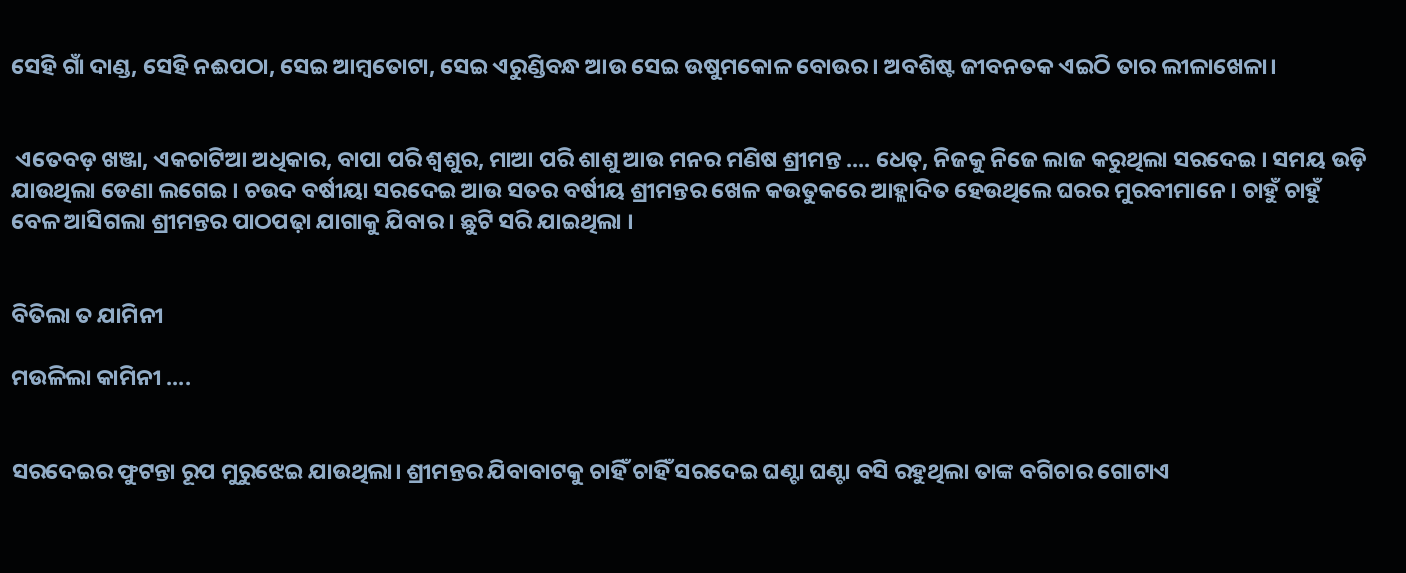ସେହି ଗାଁ ଦାଣ୍ଡ, ସେହି ନଈପଠା, ସେଇ ଆମ୍ବତୋଟା, ସେଇ ଏରୁଣ୍ଡିବନ୍ଧ ଆଉ ସେଇ ଉଷୁମକୋଳ ବୋଉର। ଅବଶିଷ୍ଟ ଜୀବନତକ ଏଇଠି ତାର ଲୀଳାଖେଳା।


 ଏତେବଡ଼ ଖଞ୍ଜା, ଏକଚାଟିଆ ଅଧିକାର, ବାପା ପରି ଶ୍ଵଶୁର, ମାଆ ପରି ଶାଶୁ ଆଉ ମନର ମଣିଷ ଶ୍ରୀମନ୍ତ .... ଧେତ୍, ନିଜକୁ ନିଜେ ଲାଜ କରୁଥିଲା ସରଦେଇ । ସମୟ ଉଡ଼ି ଯାଉଥିଲା ଡେଣା ଲଗେଇ । ଚଉଦ ବର୍ଷୀୟା ସରଦେଇ ଆଉ ସତର ବର୍ଷୀୟ ଶ୍ରୀମନ୍ତର ଖେଳ କଉତୁକରେ ଆହ୍ଲାଦିତ ହେଉଥିଲେ ଘରର ମୁରବୀମାନେ । ଚାହୁଁ ଚାହୁଁ ବେଳ ଆସିଗଲା ଶ୍ରୀମନ୍ତର ପାଠପଢ଼ା ଯାଗାକୁ ଯିବାର । ଛୁଟି ସରି ଯାଇଥିଲା ।


ବିତିଲା ତ ଯାମିନୀ

ମଉଳିଲା କାମିନୀ ....


ସରଦେଇର ଫୁଟନ୍ତା ରୂପ ମୁରୁଝେଇ ଯାଉଥିଲା। ଶ୍ରୀମନ୍ତର ଯିବାବାଟକୁ ଚାହିଁ ଚାହିଁ ସରଦେଇ ଘଣ୍ଟା ଘଣ୍ଟା ବସି ରହୁଥିଲା ତାଙ୍କ ବଗିଚାର ଗୋଟାଏ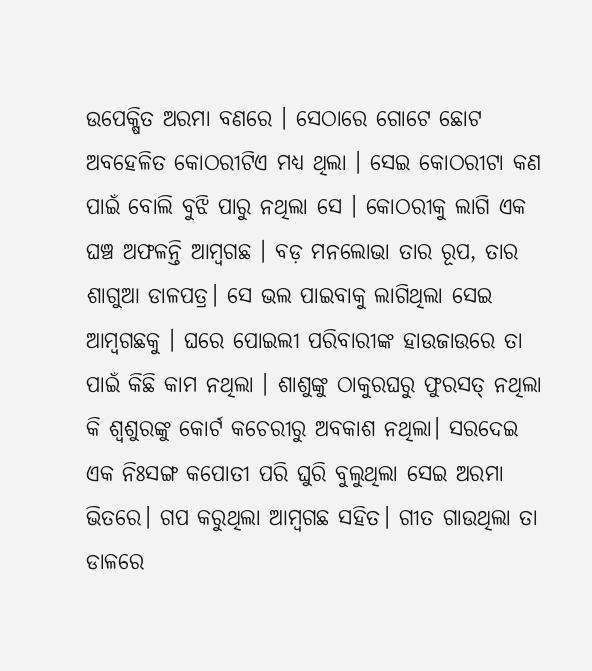ଉପେକ୍ଷିତ ଅରମା ବଣରେ । ସେଠାରେ ଗୋଟେ ଛୋଟ ଅବହେଳିତ କୋଠରୀଟିଏ ମଧ୍ୟ ଥିଲା । ସେଇ କୋଠରୀଟା କଣ ପାଇଁ ବୋଲି ବୁଝି ପାରୁ ନଥିଲା ସେ । କୋଠରୀକୁ ଲାଗି ଏକ ଘଞ୍ଚ ଅଫଳନ୍ତି ଆମ୍ବଗଛ । ବଡ଼ ମନଲୋଭା ତାର ରୂପ, ତାର ଶାଗୁଆ ଡାଳପତ୍ର। ସେ ଭଲ ପାଇବାକୁ ଲାଗିଥିଲା ସେଇ ଆମ୍ବଗଛକୁ । ଘରେ ପୋଇଲୀ ପରିବାରୀଙ୍କ ହାଉଜାଉରେ ତା ପାଇଁ କିଛି କାମ ନଥିଲା । ଶାଶୁଙ୍କୁ ଠାକୁରଘରୁ ଫୁରସତ୍ ନଥିଲା କି ଶ୍ଵଶୁରଙ୍କୁ କୋର୍ଟ କଚେରୀରୁ ଅବକାଶ ନଥିଲା। ସରଦେଇ ଏକ ନିଃସଙ୍ଗ କପୋତୀ ପରି ଘୁରି ବୁଲୁଥିଲା ସେଇ ଅରମା ଭିତରେ। ଗପ କରୁଥିଲା ଆମ୍ବଗଛ ସହିତ। ଗୀତ ଗାଉଥିଲା ତା ଡାଳରେ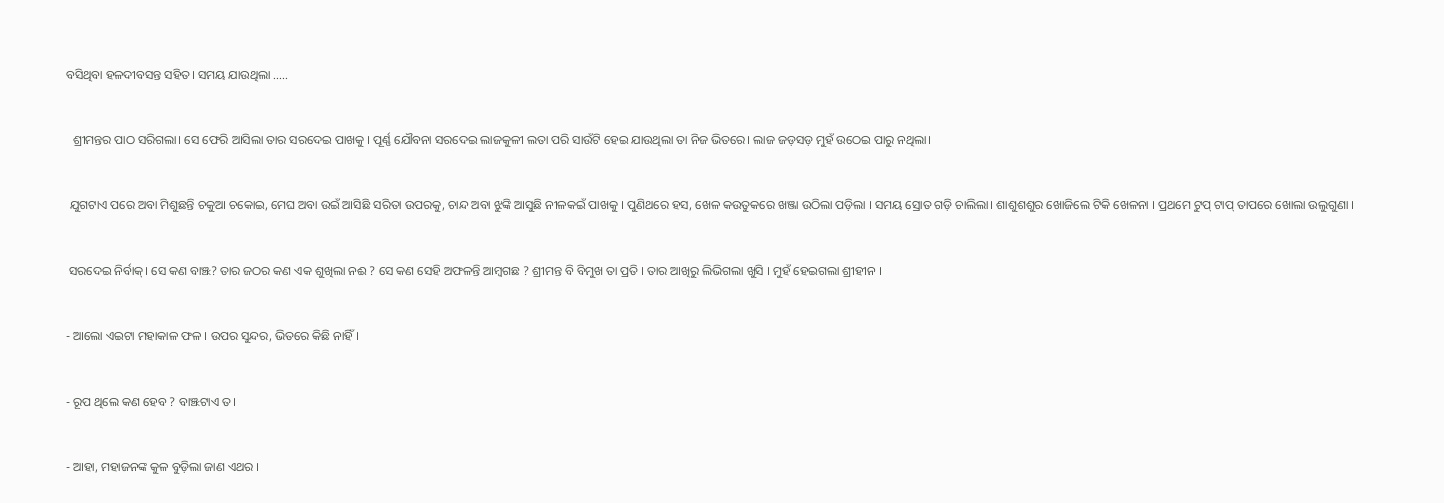ବସିଥିବା ହଳଦୀବସନ୍ତ ସହିତ। ସମୟ ଯାଉଥିଲା .....


  ଶ୍ରୀମନ୍ତର ପାଠ ସରିଗଲା। ସେ ଫେରି ଆସିଲା ତାର ସରଦେଇ ପାଖକୁ । ପୂର୍ଣ୍ଣ ଯୌବନା ସରଦେଇ ଲାଜକୁଳୀ ଲତା ପରି ସାଉଁଟି ହେଇ ଯାଉଥିଲା ତା ନିଜ ଭିତରେ। ଲାଜ ଜଡ଼ସଡ଼ ମୁହଁ ଉଠେଇ ପାରୁ ନଥିଲା।


 ଯୁଗଟାଏ ପରେ ଅବା ମିଶୁଛନ୍ତି ଚକୁଆ ଚକୋଇ, ମେଘ ଅବା ଉଇଁ ଆସିଛି ସରିତା ଉପରକୁ, ଚାନ୍ଦ ଅବା ଝୁଙ୍କି ଆସୁଛି ନୀଳକଇଁ ପାଖକୁ । ପୁଣିଥରେ ହସ, ଖେଳ କଉତୁକରେ ଖଞ୍ଜା ଉଠିଲା ପଡ଼ିଲା । ସମୟ ସ୍ରୋତ ଗଡ଼ି ଚାଲିଲା। ଶାଶୁଶଶୁର ଖୋଜିଲେ ଟିକି ଖେଳନା । ପ୍ରଥମେ ଟୁପ୍ ଟାପ୍ ତାପରେ ଖୋଲା ଉଲୁଗୁଣା ।


 ସରଦେଇ ନିର୍ବାକ୍। ସେ କଣ ବାଞ୍ଝ? ତାର ଜଠର କଣ ଏକ ଶୁଖିଲା ନଈ ? ସେ କଣ ସେହି ଅଫଳନ୍ତି ଆମ୍ବଗଛ ? ଶ୍ରୀମନ୍ତ ବି ବିମୁଖ ତା ପ୍ରତି । ତାର ଆଖିରୁ ଲିଭିଗଲା ଖୁସି । ମୁହଁ ହେଇଗଲା ଶ୍ରୀହୀନ ।


- ଆଲୋ ଏଇଟା ମହାକାଳ ଫଳ । ଉପର ସୁନ୍ଦର, ଭିତରେ କିଛି ନାହିଁ।


- ରୂପ ଥିଲେ କଣ ହେବ ? ବାଞ୍ଝଟାଏ ତ।


- ଆହା, ମହାଜନଙ୍କ କୁଳ ବୁଡ଼ିଲା ଜାଣ ଏଥର ।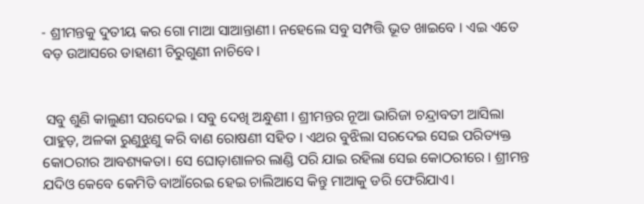- ଶ୍ରୀମନ୍ତକୁ ଦୁତୀୟ କର ଗୋ ମାଆ ସାଆନ୍ତାଣୀ। ନହେଲେ ସବୁ ସମ୍ପତ୍ତି ଭୂତ ଖାଇବେ । ଏଇ ଏତେ ବଡ଼ ଉଆସରେ ଡାହାଣୀ ଚିରୁଗୁଣୀ ନାଚିବେ।


 ସବୁ ଶୁଣି କାଲୁଣୀ ସରଦେଇ । ସବୁ ଦେଖି ଅନ୍ଧୁଣୀ । ଶ୍ରୀମନ୍ତର ନୂଆ ଭାରିଜା ଚନ୍ଦ୍ରାବତୀ ଆସିଲା ପାହୁଡ଼, ଅଳକା ରୁଣୁଝୁଣୁ କରି ବାଣ ରୋଷଣୀ ସହିତ । ଏଥର ବୁଝିଲା ସରଦେଇ ସେଇ ପରିତ୍ୟକ୍ତ କୋଠରୀର ଆବଶ୍ୟକତା। ସେ ଘୋଡ଼ାଶାଳର ଲାଣ୍ଡି ପରି ଯାଇ ରହିଲା ସେଇ କୋଠରୀରେ। ଶ୍ରୀମନ୍ତ ଯଦିଓ କେବେ କେମିତି ବାଆଁରେଇ ହେଇ ଚାଲିଆସେ କିନ୍ତୁ ମାଆକୁ ଡରି ଫେରିଯାଏ।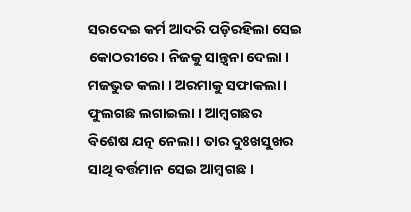ସରଦେଇ କର୍ମ ଆଦରି ପଡ଼ିରହିଲା ସେଇ କୋଠରୀରେ। ନିଜକୁ ସାନ୍ତ୍ଵନା ଦେଲା । ମଜଭୁତ କଲା । ଅରମାକୁ ସଫାକଲା। ଫୁଲଗଛ ଲଗାଇଲା । ଆମ୍ବଗଛର ବିଶେଷ ଯତ୍ନ ନେଲା। ତାର ଦୁଃଖସୁଖର ସାଥି ବର୍ତ୍ତମାନ ସେଇ ଆମ୍ବଗଛ ।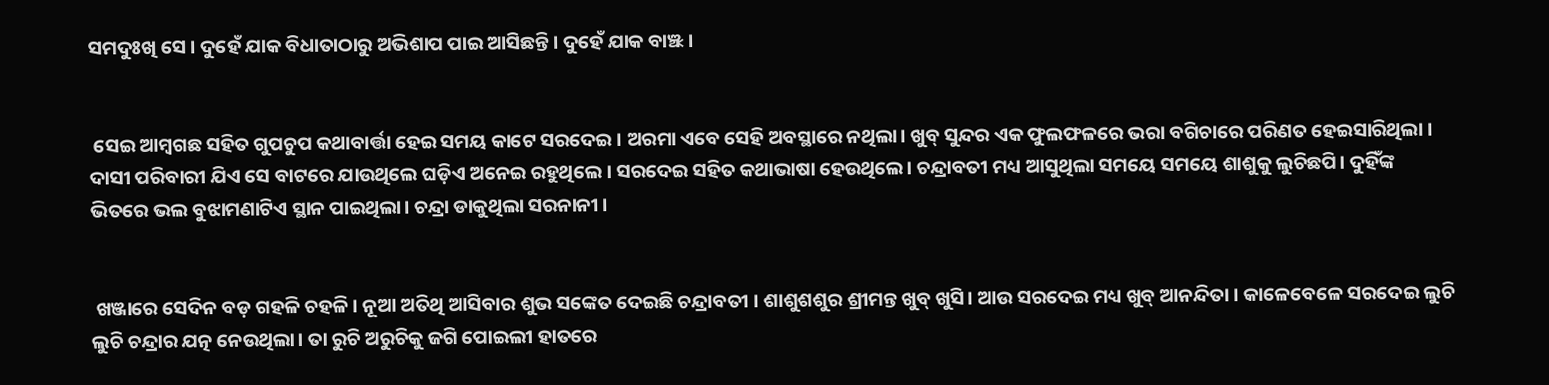ସମଦୁଃଖି ସେ । ଦୁହେଁ ଯାକ ବିଧାତାଠାରୁ ଅଭିଶାପ ପାଇ ଆସିଛନ୍ତି। ଦୁହେଁ ଯାକ ବାଞ୍ଝ।


 ସେଇ ଆମ୍ବଗଛ ସହିତ ଗୁପଚୁପ କଥାବାର୍ତ୍ତା ହେଇ ସମୟ କାଟେ ସରଦେଇ । ଅରମା ଏବେ ସେହି ଅବସ୍ଥାରେ ନଥିଲା। ଖୁବ୍ ସୁନ୍ଦର ଏକ ଫୁଲଫଳରେ ଭରା ବଗିଚାରେ ପରିଣତ ହେଇସାରିଥିଲା । ଦାସୀ ପରିବାରୀ ଯିଏ ସେ ବାଟରେ ଯାଉଥିଲେ ଘଡ଼ିଏ ଅନେଇ ରହୁଥିଲେ । ସରଦେଇ ସହିତ କଥାଭାଷା ହେଉଥିଲେ। ଚନ୍ଦ୍ରାବତୀ ମଧ୍ୟ ଆସୁଥିଲା ସମୟେ ସମୟେ ଶାଶୁକୁ ଲୁଚିଛପି। ଦୁହିଁଙ୍କ ଭିତରେ ଭଲ ବୁଝାମଣାଟିଏ ସ୍ଥାନ ପାଇଥିଲା। ଚନ୍ଦ୍ରା ଡାକୁଥିଲା ସରନାନୀ ।


 ଖଞ୍ଜାରେ ସେଦିନ ବଡ଼ ଗହଳି ଚହଳି। ନୂଆ ଅତିଥି ଆସିବାର ଶୁଭ ସଙ୍କେତ ଦେଇଛି ଚନ୍ଦ୍ରାବତୀ । ଶାଶୁଶଶୁର ଶ୍ରୀମନ୍ତ ଖୁବ୍ ଖୁସି। ଆଉ ସରଦେଇ ମଧ୍ୟ ଖୁବ୍ ଆନନ୍ଦିତା । କାଳେବେଳେ ସରଦେଇ ଲୁଚି ଲୁଚି ଚନ୍ଦ୍ରାର ଯତ୍ନ ନେଉଥିଲା। ତା ରୁଚି ଅରୁଚିକୁ ଜଗି ପୋଇଲୀ ହାତରେ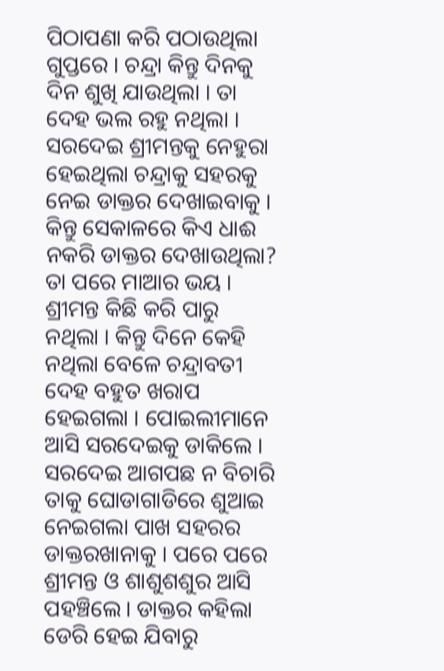ପିଠାପଣା କରି ପଠାଉଥିଲା ଗୁପ୍ତରେ । ଚନ୍ଦ୍ରା କିନ୍ତୁ ଦିନକୁ ଦିନ ଶୁଖି ଯାଉଥିଲା । ତା ଦେହ ଭଲ ରହୁ ନଥିଲା । ସରଦେଇ ଶ୍ରୀମନ୍ତକୁ ନେହୁରା ହେଇଥିଲା ଚନ୍ଦ୍ରାକୁ ସହରକୁ ନେଇ ଡାକ୍ତର ଦେଖାଇବାକୁ । କିନ୍ତୁ ସେକାଳରେ କିଏ ଧାଈ ନକରି ଡାକ୍ତର ଦେଖାଉଥିଲା? ତା ପରେ ମାଆର ଭୟ । ଶ୍ରୀମନ୍ତ କିଛି କରି ପାରୁ ନଥିଲା । କିନ୍ତୁ ଦିନେ କେହି ନଥିଲା ବେଳେ ଚନ୍ଦ୍ରାବତୀ ଦେହ ବହୁତ ଖରାପ ହେଇଗଲା । ପୋଇଲୀମାନେ ଆସି ସରଦେଇକୁ ଡାକିଲେ । ସରଦେଇ ଆଗପଛ ନ ବିଚାରି ତାକୁ ଘୋଡାଗାଡିରେ ଶୁଆଇ ନେଇଗଲା ପାଖ ସହରର ଡାକ୍ତରଖାନାକୁ । ପରେ ପରେ ଶ୍ରୀମନ୍ତ ଓ ଶାଶୁଶଶୁର ଆସି ପହଞ୍ଚିଲେ। ଡାକ୍ତର କହିଲା ଡେରି ହେଇ ଯିବାରୁ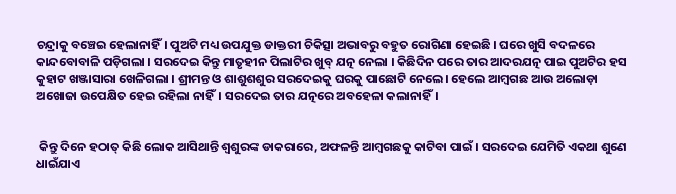ଚନ୍ଦ୍ରାକୁ ବଞ୍ଚେଇ ହେଲାନାହିଁ। ପୁଅଟି ମଧ୍ୟ ଉପଯୁକ୍ତ ଡାକ୍ତରୀ ଚିକିତ୍ସା ଅଭାବରୁ ବହୁତ ରୋଗିଣା ହେଇଛି । ଘରେ ଖୁସି ବଦଳରେ କାନ୍ଦବୋବାଳି ପଡ଼ିଗଲା । ସରଦେଇ କିନ୍ତୁ ମାତୃହୀନ ପିଲାଟିର ଖୁବ୍ ଯତ୍ନ ନେଲା । କିଛିଦିନ ପରେ ତାର ଆଦରଯତ୍ନ ପାଇ ପୁଅଟିର ହସ କୁହାଟ ଖଞ୍ଜାସାରା ଖେଳିଗଲା । ଶ୍ରୀମନ୍ତ ଓ ଶାଶୁଶଶୁର ସରଦେଇକୁ ଘରକୁ ପାଛୋଟି ନେଲେ। ହେଲେ ଆମ୍ବଗଛ ଆଉ ଅଲୋଡ଼ା ଅଖୋଜା ଉପେକ୍ଷିତ ହେଇ ରହିଲା ନାହିଁ। ସରଦେଇ ତାର ଯତ୍ନରେ ଅବହେଳା କଲାନାହିଁ।


 କିନ୍ତୁ ଦିନେ ହଠାତ୍ କିଛି ଲୋକ ଆସିଥାନ୍ତି ଶ୍ଵଶୁରଙ୍କ ଡାକରାରେ, ଅଫଳନ୍ତି ଆମ୍ବଗଛକୁ କାଟିବା ପାଇଁ । ସରଦେଇ ଯେମିତି ଏକଥା ଶୁଣେ ଧାଇଁଯାଏ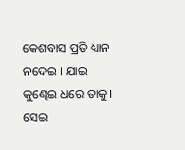କେଶବାସ ପ୍ରତି ଧ୍ୟାନ ନଦେଇ । ଯାଇ କୁଣ୍ଢେଇ ଧରେ ତାକୁ। ସେଇ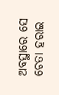ଅବସ୍ଥାରେ ସେ ଚେତା ହରାଇ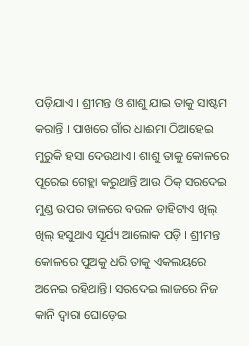ପଡ଼ିଯାଏ । ଶ୍ରୀମନ୍ତ ଓ ଶାଶୁ ଯାଇ ତାକୁ ସାଷ୍ଟମ କରାନ୍ତି । ପାଖରେ ଗାଁର ଧାଈମା ଠିଆହେଇ ମୁରୁକି ହସା ଦେଉଥାଏ। ଶାଶୁ ତାକୁ କୋଳରେ ପୂରେଇ ଗେହ୍ଲା କରୁଥାନ୍ତି ଆଉ ଠିକ୍ ସରଦେଇ ମୁଣ୍ଡ ଉପର ଡାଳରେ ବଉଳ ଡାହିଟାଏ ଖିଲ୍ ଖିଲ୍ ହସୁଥାଏ ସୂର୍ଯ୍ୟ ଆଲୋକ ପଡ଼ି । ଶ୍ରୀମନ୍ତ କୋଳରେ ପୁଅକୁ ଧରି ତାକୁ ଏକଲୟରେ ଅନେଇ ରହିଥାନ୍ତି। ସରଦେଇ ଲାଜରେ ନିଜ କାନି ଦ୍ଵାରା ଘୋଡ଼େଇ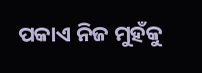ପକାଏ ନିଜ ମୁହଁକୁ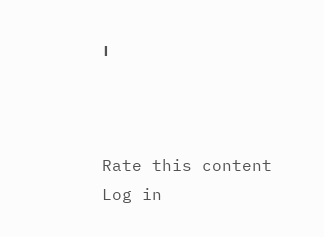।



Rate this content
Log in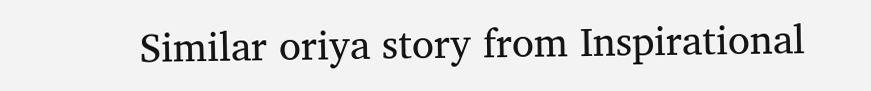Similar oriya story from Inspirational